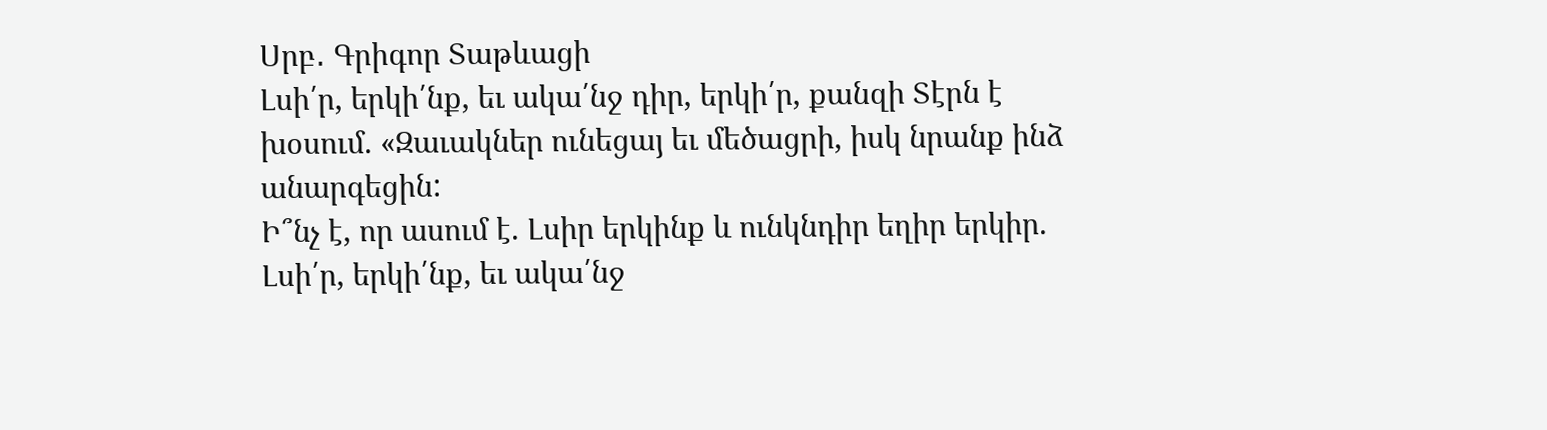Սրբ․ Գրիգոր Տաթևացի
Լսի՛ր, երկի՛նք, եւ ակա՛նջ դիր, երկի՛ր, քանզի Տէրն է խօսում. «Զաւակներ ունեցայ եւ մեծացրի, իսկ նրանք ինձ անարգեցին:
Ի՞նչ է, որ ասում է. Լսիր երկինք և ունկնդիր եղիր երկիր.
Լսի՛ր, երկի՛նք, եւ ակա՛նջ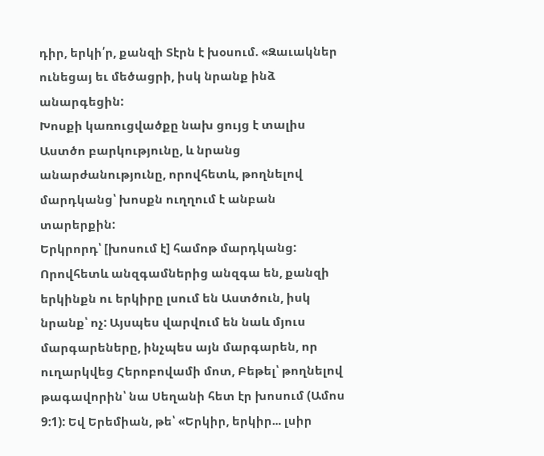դիր, երկի՛ր, քանզի Տէրն է խօսում. «Զաւակներ ունեցայ եւ մեծացրի, իսկ նրանք ինձ անարգեցին:
Խոսքի կառուցվածքը նախ ցույց է տալիս Աստծո բարկությունը, և նրանց անարժանությունը, որովհետև, թողնելով մարդկանց՝ խոսքն ուղղում է անբան տարերքին:
Երկրորդ՝ [խոսում է] համոթ մարդկանց: Որովհետև անզգամներից անզգա են, քանզի երկինքն ու երկիրը լսում են Աստծուն, իսկ նրանք՝ ոչ: Այսպես վարվում են նաև մյուս մարգարեները, ինչպես այն մարգարեն, որ ուղարկվեց Հերոբովամի մոտ, Բեթել՝ թողնելով թագավորին՝ նա Սեղանի հետ էր խոսում (Ամոս 9:1): Եվ Երեմիան, թե՝ «Երկիր, երկիր... լսիր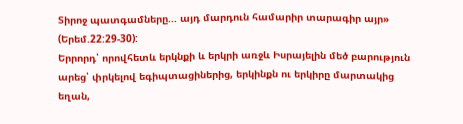Տիրոջ պատգամները... այդ մարդուն համարիր տարագիր այր» (Երեմ.22:29-30):
Երրորդ՝ որովհետև երկնքի և երկրի առջև Իսրայելին մեծ բարություն արեց՝ փրկելով եգիպտացիներից, երկինքն ու երկիրը մարտակից եղան,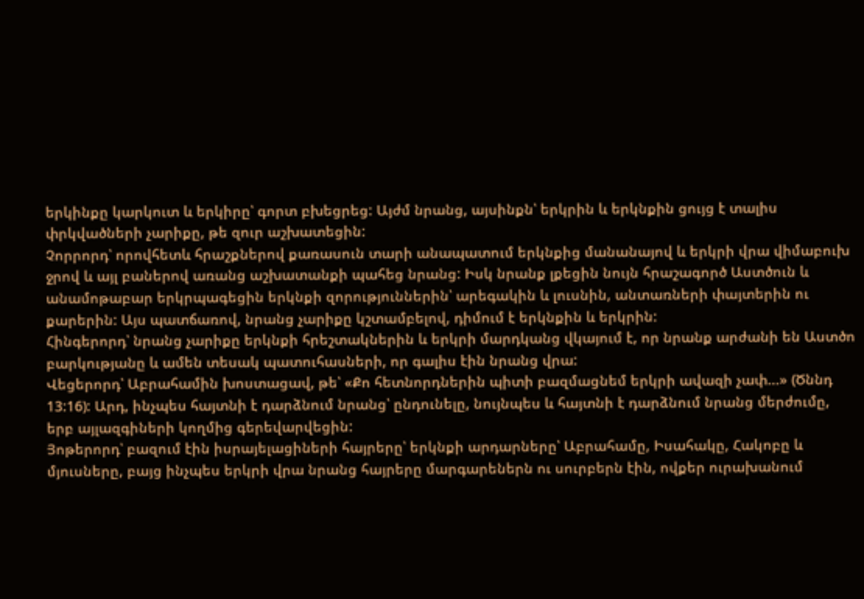երկինքը կարկուտ և երկիրը՝ գորտ բխեցրեց: Այժմ նրանց, այսինքն՝ երկրին և երկնքին ցույց է տալիս փրկվածների չարիքը, թե զուր աշխատեցին:
Չորրորդ՝ որովհետև հրաշքներով քառասուն տարի անապատում երկնքից մանանայով և երկրի վրա վիմաբուխ ջրով և այլ բաներով առանց աշխատանքի պահեց նրանց: Իսկ նրանք լքեցին նույն հրաշագործ Աստծուն և անամոթաբար երկրպագեցին երկնքի զորություններին՝ արեգակին և լուսնին, անտառների փայտերին ու քարերին: Այս պատճառով, նրանց չարիքը կշտամբելով, դիմում է երկնքին և երկրին:
Հինգերորդ՝ նրանց չարիքը երկնքի հրեշտակներին և երկրի մարդկանց վկայում է, որ նրանք արժանի են Աստծո բարկությանը և ամեն տեսակ պատուհասների, որ գալիս էին նրանց վրա:
Վեցերորդ՝ Աբրահամին խոստացավ, թե՝ «Քո հետնորդներին պիտի բազմացնեմ երկրի ավազի չափ...» (Ծննդ 13:16): Արդ, ինչպես հայտնի է դարձնում նրանց՝ ընդունելը, նույնպես և հայտնի է դարձնում նրանց մերժումը, երբ այլազգիների կողմից գերեվարվեցին:
Յոթերորդ՝ բազում էին իսրայելացիների հայրերը՝ երկնքի արդարները՝ Աբրահամը, Իսահակը, Հակոբը և մյուսները, բայց ինչպես երկրի վրա նրանց հայրերը մարգարեներն ու սուրբերն էին, ովքեր ուրախանում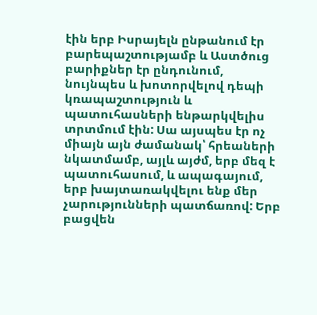էին երբ Իսրայելն ընթանում էր բարեպաշտությամբ և Աստծուց բարիքներ էր ընդունում, նույնպես և խոտորվելով դեպի կռապաշտություն և պատուհասների ենթարկվելիս տրտմում էին: Սա այսպես էր ոչ միայն այն ժամանակ՝ հրեաների նկատմամբ, այլև այժմ, երբ մեզ է պատուհասում, և ապագայում, երբ խայտառակվելու ենք մեր չարությունների պատճառով: Երբ բացվեն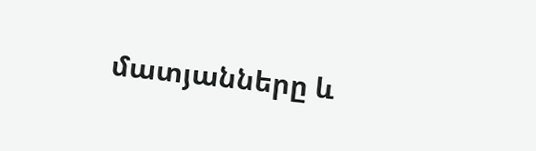մատյանները և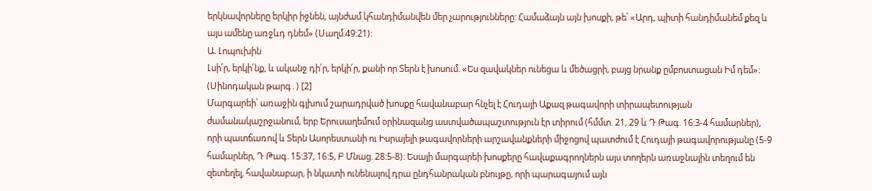երկնավորները երկիր իջնեն, այնժամ կհանդիմանվեն մեր չարությունները: Համաձայն այն խոսքի, թե՝ «Արդ, պիտի հանդիմանեմ քեզ և այս ամենը առջևդ դնեմ» (Սաղմ.49:21):
Ա. Լոպուխին
Լսի՛ր, երկի՛նք, և ականջ դի՛ր, երկի՛ր, քանի որ Տերն է խոսում. «Ես զավակներ ունեցա և մեծացրի, բայց նրանք ըմբոստացան Իմ դեմ»։ (Սինոդական թարգ․) [2]
Մարգարեի՝ առաջին գլխում շարադրված խոսքը հավանաբար հնչել է Հուդայի Աքազ թագավորի տիրապետության ժամանակաշրջանում, երբ Երուսաղեմում օրինազանց աստվածապաշտություն էր տիրում (հմմտ. 21, 29 և Դ Թագ. 16:3-4 համարներ), որի պատճառով և Տերն Ասորեստանի ու Իսրայելի թագավորների արշավանքների միջոցով պատժում է Հուդայի թագավորությանը (5-9 համարներ, Դ Թագ. 15:37, 16:5, Բ Մնաց. 28:5-8): Եսայի մարգարեի խոսքերը հավաքագրողներն այս տողերն առաջնային տեղում են զետեղել, հավանաբար, ի նկատի ունենալով դրա ընդհանրական բնույթը, որի պարագայում այն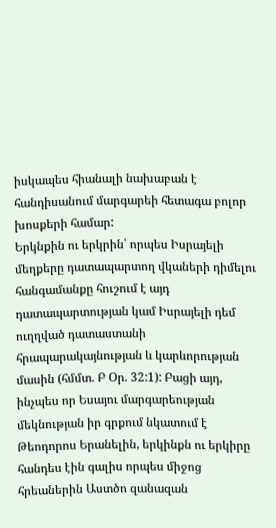իսկապես հիանալի նախաբան է հանդիսանում մարգարեի հետագա բոլոր խոսքերի համար:
Երկնքին ու երկրին՝ որպես Իսրայելի մեղքերը դատապարտող վկաների դիմելու հանգամանքը հուշում է այդ դատապարտության կամ Իսրայելի դեմ ուղղված դատաստանի հրապարակայնության և կարևորության մասին (հմմտ. Բ Օր. 32:1): Բացի այդ, ինչպես որ Եսայու մարգարեության մեկնության իր գրքում նկատում է Թեոդորոս Երանելին, երկինքն ու երկիրը հանդես էին գալիս որպես միջոց հրեաներին Աստծո զանազան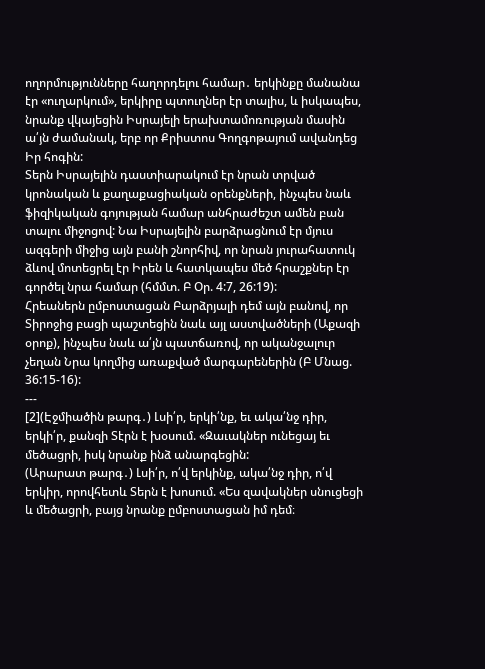ողորմությունները հաղորդելու համար․ երկինքը մանանա էր «ուղարկում», երկիրը պտուղներ էր տալիս, և իսկապես, նրանք վկայեցին Իսրայելի երախտամոռության մասին ա՛յն ժամանակ, երբ որ Քրիստոս Գողգոթայում ավանդեց Իր հոգին:
Տերն Իսրայելին դաստիարակում էր նրան տրված կրոնական և քաղաքացիական օրենքների, ինչպես նաև ֆիզիկական գոյության համար անհրաժեշտ ամեն բան տալու միջոցով: Նա Իսրայելին բարձրացնում էր մյուս ազգերի միջից այն բանի շնորհիվ, որ նրան յուրահատուկ ձևով մոտեցրել էր Իրեն և հատկապես մեծ հրաշքներ էր գործել նրա համար (հմմտ. Բ Օր. 4:7, 26:19):
Հրեաներն ըմբոստացան Բարձրյալի դեմ այն բանով, որ Տիրոջից բացի պաշտեցին նաև այլ աստվածների (Աքազի օրոք), ինչպես նաև ա՛յն պատճառով, որ ականջալուր չեղան Նրա կողմից առաքված մարգարեներին (Բ Մնաց. 36:15-16):
---
[2](Էջմիածին թարգ․) Լսի՛ր, երկի՛նք, եւ ակա՛նջ դիր, երկի՛ր, քանզի Տէրն է խօսում. «Զաւակներ ունեցայ եւ մեծացրի, իսկ նրանք ինձ անարգեցին:
(Արարատ թարգ․) Լսի՛ր, ո՛վ երկինք, ակա՛նջ դիր, ո՛վ երկիր, որովհետև Տերն է խոսում. «Ես զավակներ սնուցեցի և մեծացրի, բայց նրանք ըմբոստացան իմ դեմ։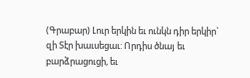(Գրաբար) Լուր երկին եւ ունկն դիր երկիր` զի Տէր խաւսեցաւ: Որդիս ծնայ եւ բարձրացուցի, եւ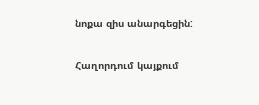նոքա զիս անարգեցին:

Հաղորդում կայքում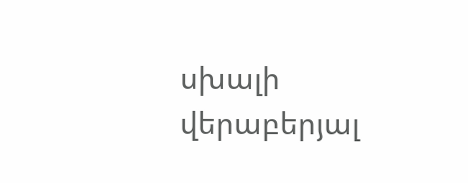սխալի վերաբերյալ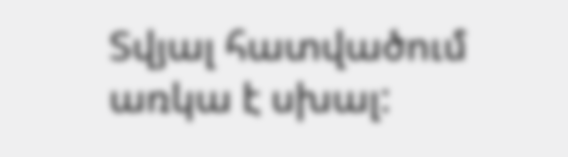Տվյալ հատվածում առկա է սխալ: